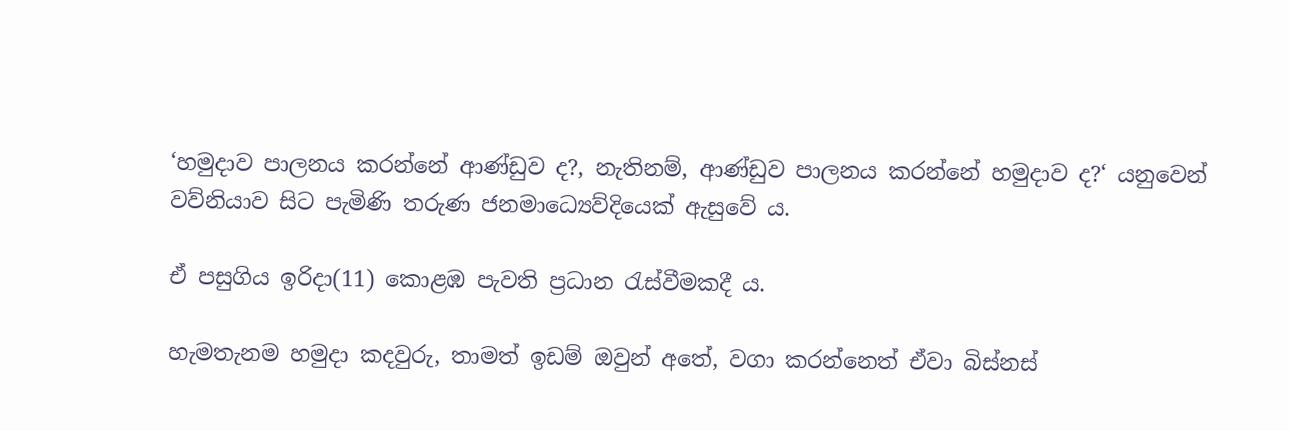‘හමුදාව පාලනය කරන්නේ ආණ්ඩුව ද?, නැතිනම්, ආණ්ඩුව පාලනය කරන්නේ හමුදාව ද?‘ යනුවෙන් වව්නියාව සිට පැමිණි තරුණ ජනමාධ්‍යෙව්දියෙක් ඇසුවේ ය.

ඒ පසුගිය ඉරිදා(11) කොළඹ පැවති ප්‍රධාන රැස්වීමකදී ය.

හැමතැනම හමුදා කදවුරු, තාමත් ඉඩම් ඔවුන් අතේ, වගා කරන්නෙත් ඒවා බිස්නස්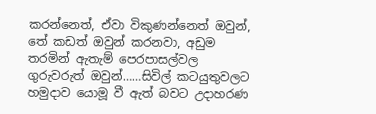කරන්නෙත්, ඒවා විකුණන්නෙත් ඔවුන්, තේ කඩත් ඔවුන් කරනවා, අඩුම තරමින් ඇතැම් පෙරපාසල්වල ගුරුවරුත් ඔවුන්……සිවිල් කටයුතුවලට හමුදාව යොමූ වී ඇත් බවට උදාහරණ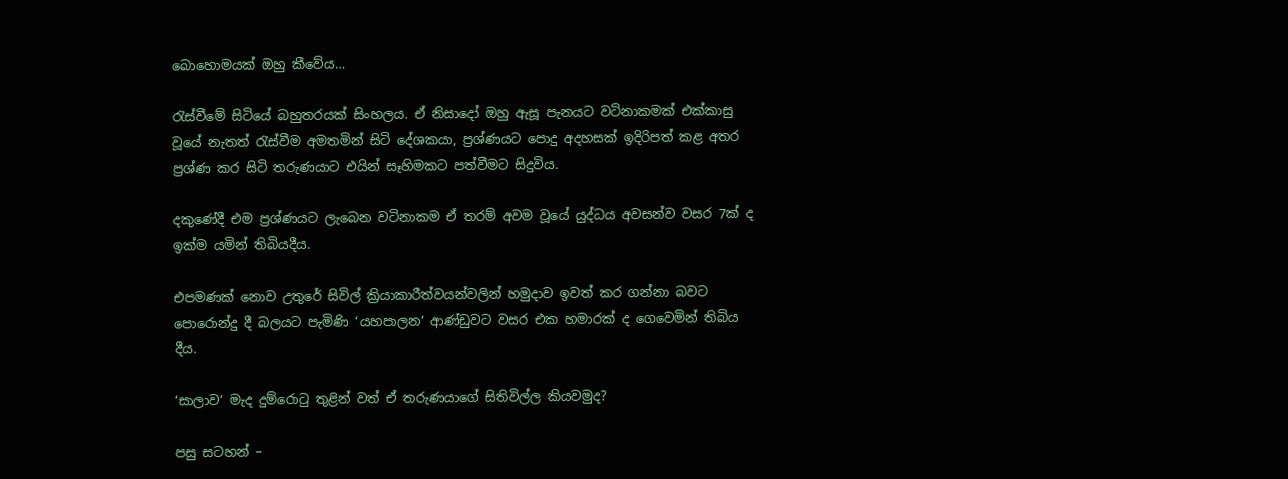බොහොමයක් ඔහු කීවේය…

රැස්වීමේ සිටියේ බහුතරයක් සිංහලය. ඒ නිසාදෝ ඔහු ඇසූ පැනයට වටිනාකමක් එක්කාසු වූයේ නැතත් රැස්වීම අමතමින් සිටි දේශකයා, ප්‍රශ්ණයට පොදු අදහසක් ඉදිරිපත් කළ අතර ප්‍රශ්ණ කර සිටි තරුණයාට එයින් සෑහිමකට පත්වීමට සිදුවිය.

දකුණේදී එම ප්‍රශ්ණයට ලැබෙන වටිනාකම ඒ තරම් අවම වූයේ යුද්ධය අවසන්ව වසර 7ක් ද ඉක්ම යමින් තිබියදීය.

එපමණක් නොව උතුරේ සිවිල් ක්‍රියාකාරීත්වයන්වලින් හමුදාව ඉවත් කර ගන්නා බවට පොරොන්දු දී බලයට පැමිණි ‘යහපාලන‘ ආණ්ඩුවට වසර එක හමාරක් ද ගෙවෙමින් තිබිය දීය.

‘සාලාව‘ මැද දුම්රොටු තුළින් වත් ඒ තරුණයාගේ සිතිවිල්ල කියවමුද?

පසු සටහන් –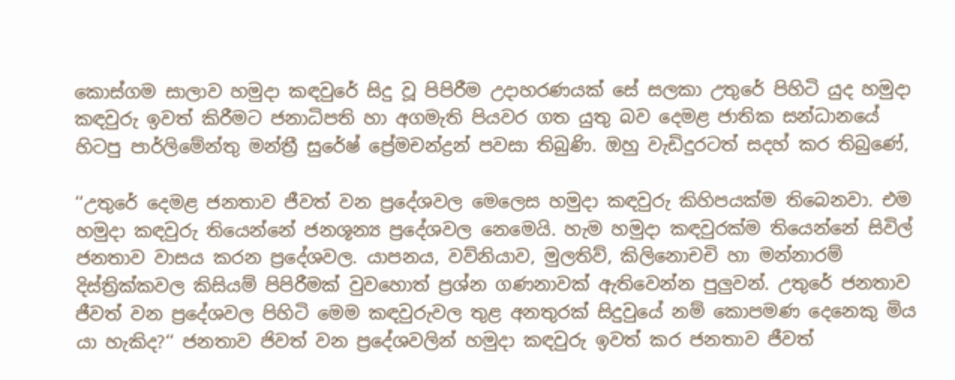කොස්ගම සාලාව හමුදා කඳවුරේ සිදු වූ පිපිරීම උදාහරණයක් සේ සලකා උතුරේ පිහිටි යුද හමුදා කඳවුරු ඉවත් කිරීමට ජනාධිපති හා අගමැති පියවර ගත යුතු බව දෙමළ ජාතික සන්ධානයේ හිටපු පාර්ලිමේන්තු මන්ත්‍රී සුරේෂ් ප්‍රේමචන්ද්‍රන් පවසා තිබුණි. ඔහු වැඩිදුරටත් සදහ් කර තිබුණේ,

‘‘උතුරේ දෙමළ ජනතාව ජීවත් වන ප්‍රදේශවල මෙලෙස හමුදා කඳවුරු කිහිපයක්ම තිබෙනවා. එම හමුදා කඳවුරු තියෙන්නේ ජනශූන්‍ය ප්‍රදේශවල නෙමෙයි. හැම හමුදා කඳවුරක්ම තියෙන්නේ සිවිල් ජනතාව වාසය කරන ප්‍රදේශවල. යාපනය, වව්නියාව, මුලතිව්, කිලිනොචචි හා මන්නාරම් දිස්ත්‍රික්කවල කිසියම් පිපිරීමක් වුවහොත් ප්‍රශ්න ගණනාවක් ඇතිවෙන්න පුලුවන්. උතුරේ ජනතාව ජීවත් වන ප්‍රදේශවල පිහිටි මෙම කඳවුරුවල තුළ අනතුරක් සිදුවුයේ නම් කොපමණ දෙනෙකු මිය යා හැකිද?‘‘ ජනතාව ජිවත් වන ප්‍රදේශවලින් හමුදා කඳවුරු ඉවත් කර ජනතාව ජීවත්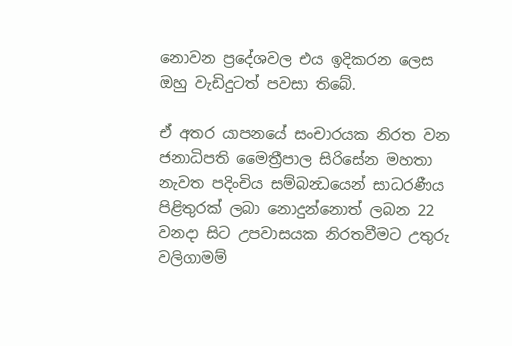නොවන ප්‍රදේශවල එය ඉදිකරන ලෙස ඔහු වැඩිදුටත් පවසා තිබේ.

ඒ අතර යාපනයේ සංචාරයක නිරත වන ජනාධිපති මෛත්‍රීපාල සිරිසේන මහතා නැවත පදිංචිය සම්බන්‍ධයෙන් සාධරණීය පිළිතුරක් ලබා නොදුන්නොත් ලබන 22 වනදා සිට උපවාසයක නිරතවීමට උතුරු වලිගාමම්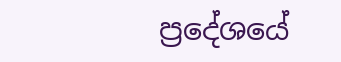ප්‍රදේශයේ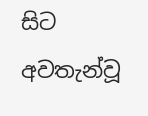සිට අවතැන්වූ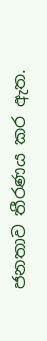ජනතාව තීරණය කර ඇත.